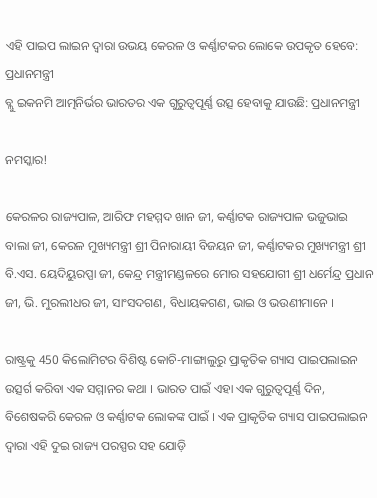ଏହି ପାଇପ ଲାଇନ ଦ୍ୱାରା ଉଭୟ କେରଳ ଓ କର୍ଣ୍ଣାଟକର ଲୋକେ ଉପକୃତ ହେବେ: ପ୍ରଧାନମନ୍ତ୍ରୀ
ବ୍ଲୁ ଇକନମି ଆତ୍ମନିର୍ଭର ଭାରତର ଏକ ଗୁରୁତ୍ୱପୂର୍ଣ୍ଣ ଉତ୍ସ ହେବାକୁ ଯାଉଛି: ପ୍ରଧାନମନ୍ତ୍ରୀ

ନମସ୍କାର!

କେରଳର ରାଜ୍ୟପାଳ, ଆରିଫ ମହମ୍ମଦ ଖାନ ଜୀ, କର୍ଣ୍ଣାଟକ ରାଜ୍ୟପାଳ ଭଜୁଭାଇ ବାଲା ଜୀ, କେରଳ ମୁଖ୍ୟମନ୍ତ୍ରୀ ଶ୍ରୀ ପିନାରାୟୀ ବିଜୟନ ଜୀ, କର୍ଣ୍ଣାଟକର ମୁଖ୍ୟମନ୍ତ୍ରୀ ଶ୍ରୀ ବି.ଏସ. ୟେଦିୟୁରପ୍ପା ଜୀ, କେନ୍ଦ୍ର ମନ୍ତ୍ରୀମଣ୍ଡଳରେ ମୋର ସହଯୋଗୀ ଶ୍ରୀ ଧର୍ମେନ୍ଦ୍ର ପ୍ରଧାନ ଜୀ, ଭି. ମୁରଲୀଧର ଜୀ, ସାଂସଦଗଣ, ବିଧାୟକଗଣ, ଭାଇ ଓ ଭଉଣୀମାନେ ।

ରାଷ୍ଟ୍ରକୁ 450 କିଲୋମିଟର ବିଶିଷ୍ଟ କୋଚି-ମାଙ୍ଗାଲୁରୁ ପ୍ରାକୃତିକ ଗ୍ୟାସ ପାଇପଲାଇନ ଉତ୍ସର୍ଗ କରିବା ଏକ ସମ୍ମାନର କଥା । ଭାରତ ପାଇଁ ଏହା ଏକ ଗୁରୁତ୍ୱପୂର୍ଣ୍ଣ ଦିନ, ବିଶେଷକରି କେରଳ ଓ କର୍ଣ୍ଣାଟକ ଲୋକଙ୍କ ପାଇଁ । ଏକ ପ୍ରାକୃତିକ ଗ୍ୟାସ ପାଇପଲାଇନ ଦ୍ୱାରା ଏହି ଦୁଇ ରାଜ୍ୟ ପରସ୍ପର ସହ ଯୋଡ଼ି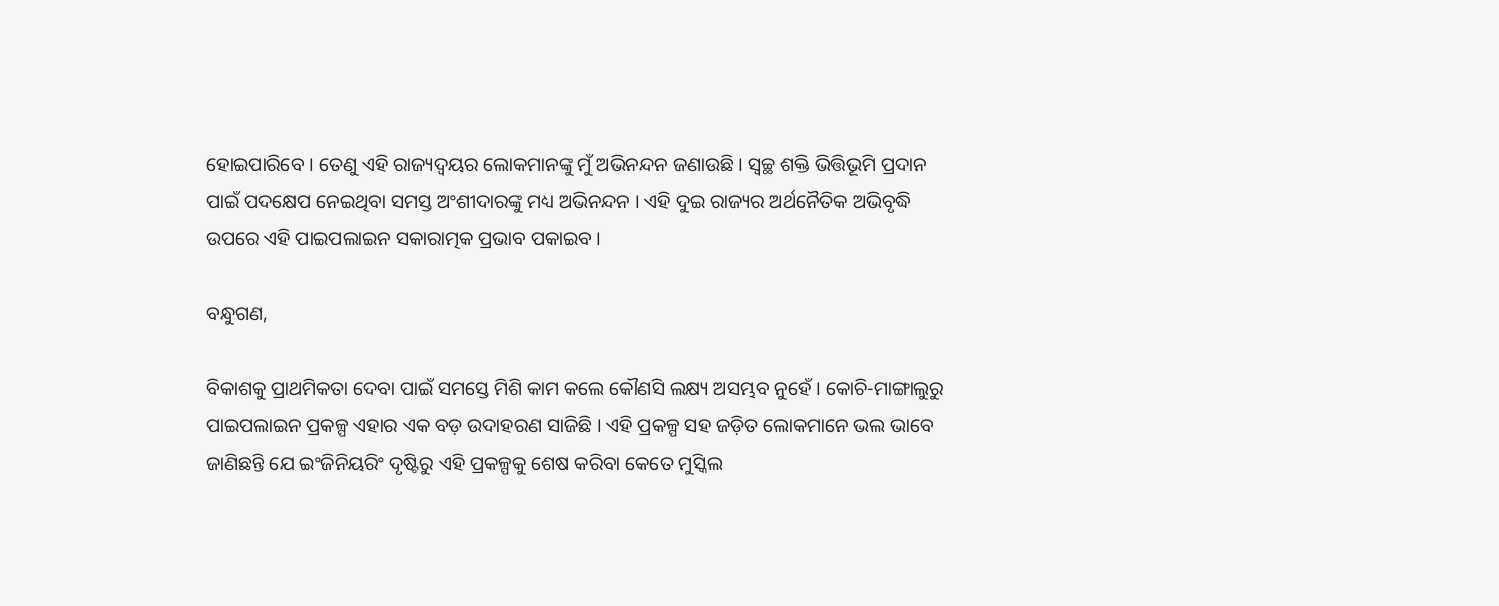ହୋଇପାରିବେ । ତେଣୁ ଏହି ରାଜ୍ୟଦ୍ୱୟର ଲୋକମାନଙ୍କୁ ମୁଁ ଅଭିନନ୍ଦନ ଜଣାଉଛି । ସ୍ୱଚ୍ଛ ଶକ୍ତି ଭିତ୍ତିଭୂମି ପ୍ରଦାନ ପାଇଁ ପଦକ୍ଷେପ ନେଇଥିବା ସମସ୍ତ ଅଂଶୀଦାରଙ୍କୁ ମଧ୍ୟ ଅଭିନନ୍ଦନ । ଏହି ଦୁଇ ରାଜ୍ୟର ଅର୍ଥନୈତିକ ଅଭିବୃଦ୍ଧି ଉପରେ ଏହି ପାଇପଲାଇନ ସକାରାତ୍ମକ ପ୍ରଭାବ ପକାଇବ ।

ବନ୍ଧୁଗଣ,

ବିକାଶକୁ ପ୍ରାଥମିକତା ଦେବା ପାଇଁ ସମସ୍ତେ ମିଶି କାମ କଲେ କୌଣସି ଲକ୍ଷ୍ୟ ଅସମ୍ଭବ ନୁହେଁ । କୋଚି-ମାଙ୍ଗାଲୁରୁ ପାଇପଲାଇନ ପ୍ରକଳ୍ପ ଏହାର ଏକ ବଡ଼ ଉଦାହରଣ ସାଜିଛି । ଏହି ପ୍ରକଳ୍ପ ସହ ଜଡ଼ିତ ଲୋକମାନେ ଭଲ ଭାବେ ଜାଣିଛନ୍ତି ଯେ ଇଂଜିନିୟରିଂ ଦୃଷ୍ଟିରୁ ଏହି ପ୍ରକଳ୍ପକୁ ଶେଷ କରିବା କେତେ ମୁସ୍କିଲ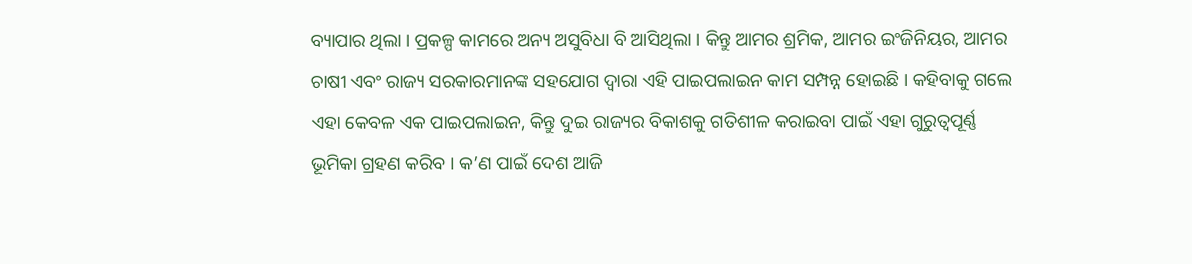ବ୍ୟାପାର ଥିଲା । ପ୍ରକଳ୍ପ କାମରେ ଅନ୍ୟ ଅସୁବିଧା ବି ଆସିଥିଲା । କିନ୍ତୁ ଆମର ଶ୍ରମିକ, ଆମର ଇଂଜିନିୟର, ଆମର ଚାଷୀ ଏବଂ ରାଜ୍ୟ ସରକାରମାନଙ୍କ ସହଯୋଗ ଦ୍ୱାରା ଏହି ପାଇପଲାଇନ କାମ ସମ୍ପନ୍ନ ହୋଇଛି । କହିବାକୁ ଗଲେ ଏହା କେବଳ ଏକ ପାଇପଲାଇନ, କିନ୍ତୁ ଦୁଇ ରାଜ୍ୟର ବିକାଶକୁ ଗତିଶୀଳ କରାଇବା ପାଇଁ ଏହା ଗୁରୁତ୍ୱପୂର୍ଣ୍ଣ ଭୂମିକା ଗ୍ରହଣ କରିବ । କ’ଣ ପାଇଁ ଦେଶ ଆଜି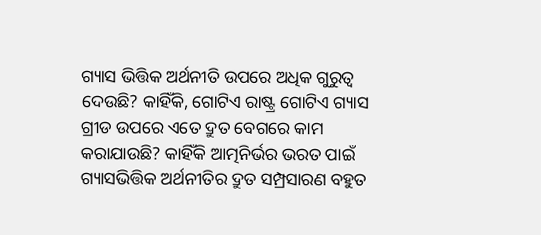ଗ୍ୟାସ ଭିତ୍ତିକ ଅର୍ଥନୀତି ଉପରେ ଅଧିକ ଗୁରୁତ୍ୱ ଦେଉଛି? କାହିଁକି, ଗୋଟିଏ ରାଷ୍ଟ୍ର ଗୋଟିଏ ଗ୍ୟାସ ଗ୍ରୀଡ ଉପରେ ଏତେ ଦ୍ରୁତ ବେଗରେ କାମ କରାଯାଉଛି? କାହିଁକି ଆତ୍ମନିର୍ଭର ଭରତ ପାଇଁ ଗ୍ୟାସଭିତ୍ତିକ ଅର୍ଥନୀତିର ଦ୍ରୁତ ସମ୍ପ୍ରସାରଣ ବହୁତ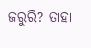ଜରୁରି? ତାହା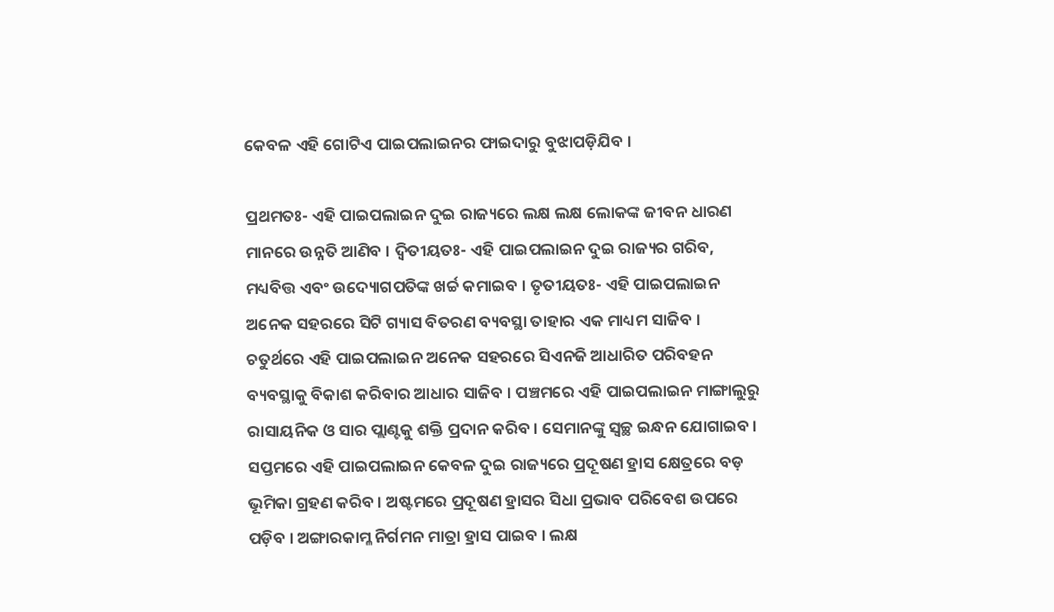କେବଳ ଏହି ଗୋଟିଏ ପାଇପଲାଇନର ଫାଇଦାରୁ ବୁଝାପଡ଼ିଯିବ ।

ପ୍ରଥମତଃ- ଏହି ପାଇପଲାଇନ ଦୁଇ ରାଜ୍ୟରେ ଲକ୍ଷ ଲକ୍ଷ ଲୋକଙ୍କ ଜୀବନ ଧାରଣ ମାନରେ ଉନ୍ନତି ଆଣିବ । ଦ୍ୱିତୀୟତଃ- ଏହି ପାଇପଲାଇନ ଦୁଇ ରାଜ୍ୟର ଗରିବ, ମଧ୍ୟବିତ୍ତ ଏବଂ ଉଦ୍ୟୋଗପତିଙ୍କ ଖର୍ଚ୍ଚ କମାଇବ । ତୃତୀୟତଃ- ଏହି ପାଇପଲାଇନ ଅନେକ ସହରରେ ସିଟି ଗ୍ୟାସ ବିତରଣ ବ୍ୟବସ୍ଥା ତାହାର ଏକ ମାଧ୍ୟମ ସାଜିବ । ଚତୁର୍ଥରେ ଏହି ପାଇପଲାଇନ ଅନେକ ସହରରେ ସିଏନଜି ଆଧାରିତ ପରିବହନ ବ୍ୟବସ୍ଥାକୁ ବିକାଶ କରିବାର ଆଧାର ସାଜିବ । ପଞ୍ଚମରେ ଏହି ପାଇପଲାଇନ ମାଙ୍ଗାଲୁରୁ ରାସାୟନିକ ଓ ସାର ପ୍ଲାଣ୍ଟକୁ ଶକ୍ତି ପ୍ରଦାନ କରିବ । ସେମାନଙ୍କୁ ସ୍ୱଚ୍ଛ ଇନ୍ଧନ ଯୋଗାଇବ । ସପ୍ତମରେ ଏହି ପାଇପଲାଇନ କେବଳ ଦୁଇ ରାଜ୍ୟରେ ପ୍ରଦୂଷଣ ହ୍ରାସ କ୍ଷେତ୍ରରେ ବଡ଼ ଭୂମିକା ଗ୍ରହଣ କରିବ । ଅଷ୍ଟମରେ ପ୍ରଦୂଷଣ ହ୍ରାସର ସିଧା ପ୍ରଭାବ ପରିବେଶ ଉପରେ ପଡ଼ିବ । ଅଙ୍ଗାରକାମ୍ଳ ନିର୍ଗମନ ମାତ୍ରା ହ୍ରାସ ପାଇବ । ଲକ୍ଷ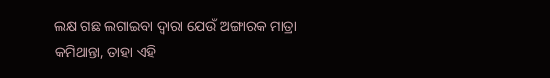ଲକ୍ଷ ଗଛ ଲଗାଇବା ଦ୍ୱାରା ଯେଉଁ ଅଙ୍ଗାରକ ମାତ୍ରା କମିଥାନ୍ତା, ତାହା ଏହି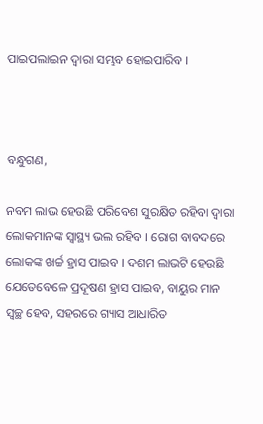ପାଇପଲାଇନ ଦ୍ୱାରା ସମ୍ଭବ ହୋଇପାରିବ ।



ବନ୍ଧୁଗଣ,

ନବମ ଲାଭ ହେଉଛି ପରିବେଶ ସୁରକ୍ଷିତ ରହିବା ଦ୍ୱାରା ଲୋକମାନଙ୍କ ସ୍ୱାସ୍ଥ୍ୟ ଭଲ ରହିବ । ରୋଗ ବାବଦରେ ଲୋକଙ୍କ ଖର୍ଚ୍ଚ ହ୍ରାସ ପାଇବ । ଦଶମ ଲାଭଟି ହେଉଛି ଯେତେବେଳେ ପ୍ରଦୂଷଣ ହ୍ରାସ ପାଇବ, ବାୟୁର ମାନ ସ୍ୱଚ୍ଛ ହେବ, ସହରରେ ଗ୍ୟାସ ଆଧାରିତ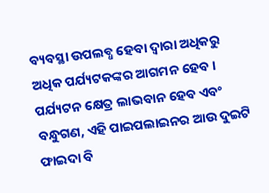ବ୍ୟବସ୍ଥା ଉପଲବ୍ଧ ହେବା ଦ୍ୱାରା ଅଧିକରୁ ଅଧିକ ପର୍ଯ୍ୟଟକଙ୍କର ଆଗମନ ହେବ । ପର୍ଯ୍ୟଟନ କ୍ଷେତ୍ର ଲାଭବାନ ହେବ ଏବଂ ବନ୍ଧୁଗଣ, ଏହି ପାଇପଲାଇନର ଆଉ ଦୁଇଟି ଫାଇଦା ବି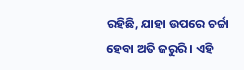ରହିଛି, ଯାହା ଉପରେ ଚର୍ଚ୍ଚା ହେବା ଅତି ଜରୁରି । ଏହି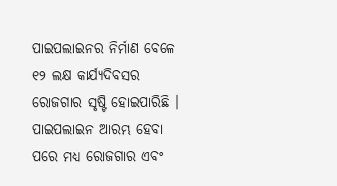ପାଇପଲାଇନର ନିର୍ମାଣ ବେଳେ ୧୨ ଲକ୍ଷ କାର୍ଯ୍ୟଦିବସର ରୋଜଗାର ସୃଷ୍ଟି ହୋଇପାରିଛି । ପାଇପଲାଇନ ଆରମ୍ଭ ହେବା ପରେ ମଧ୍ୟ ରୋଜଗାର ଏବଂ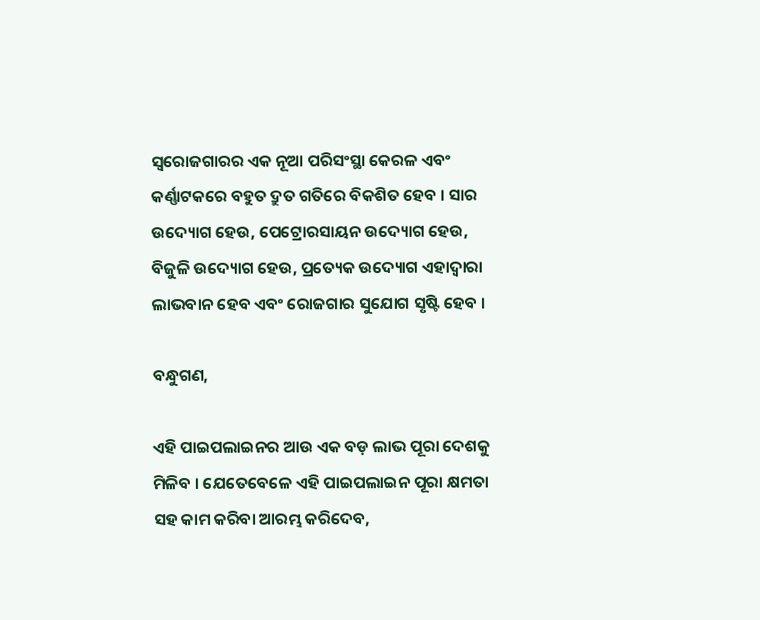ସ୍ୱରୋଜଗାରର ଏକ ନୂଆ ପରିସଂସ୍ଥା କେରଳ ଏବଂ କର୍ଣ୍ଣାଟକରେ ବହୁତ ଦ୍ରୁତ ଗତିରେ ବିକଶିତ ହେବ । ସାର ଉଦ୍ୟୋଗ ହେଉ, ପେଟ୍ରୋରସାୟନ ଉଦ୍ୟୋଗ ହେଉ, ବିଜୁଳି ଉଦ୍ୟୋଗ ହେଉ, ପ୍ରତ୍ୟେକ ଉଦ୍ୟୋଗ ଏହାଦ୍ୱାରା ଲାଭବାନ ହେବ ଏବଂ ରୋଜଗାର ସୁଯୋଗ ସୃଷ୍ଟି ହେବ ।

ବନ୍ଧୁଗଣ,

ଏହି ପାଇପଲାଇନର ଆଉ ଏକ ବଡ଼ ଲାଭ ପୂରା ଦେଶକୁ ମିଳିବ । ଯେତେବେଳେ ଏହି ପାଇପଲାଇନ ପୂରା କ୍ଷମତା ସହ କାମ କରିବା ଆରମ୍ଭ କରିଦେବ,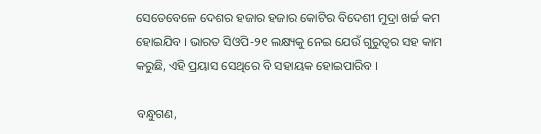ସେତେବେଳେ ଦେଶର ହଜାର ହଜାର କୋଟିର ବିଦେଶୀ ମୁଦ୍ରା ଖର୍ଚ୍ଚ କମ ହୋଇଯିବ । ଭାରତ ସିଓପି-୨୧ ଲକ୍ଷ୍ୟକୁ ନେଇ ଯେଉଁ ଗୁରୁତ୍ୱର ସହ କାମ କରୁଛି, ଏହି ପ୍ରୟାସ ସେଥିରେ ବି ସହାୟକ ହୋଇପାରିବ ।

ବନ୍ଧୁଗଣ,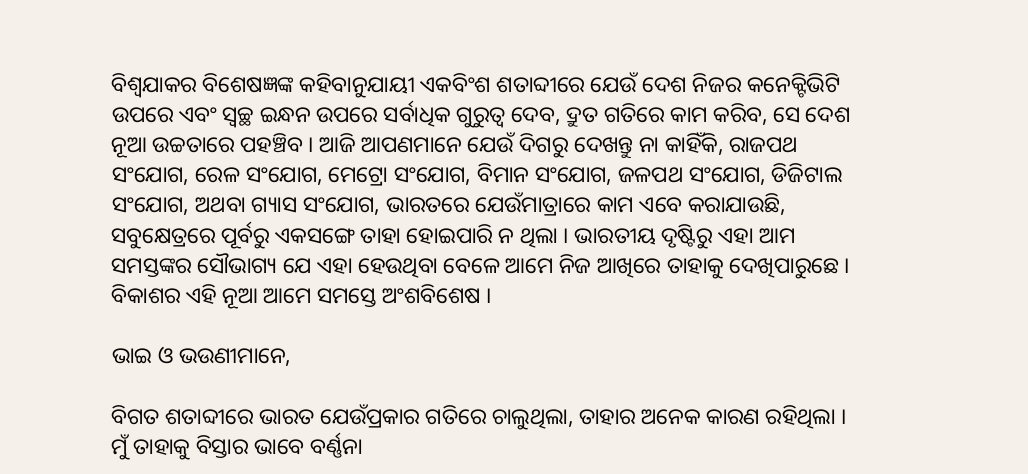ବିଶ୍ୱଯାକର ବିଶେଷଜ୍ଞଙ୍କ କହିବାନୁଯାୟୀ ଏକବିଂଶ ଶତାବ୍ଦୀରେ ଯେଉଁ ଦେଶ ନିଜର କନେକ୍ଟିଭିଟି ଉପରେ ଏବଂ ସ୍ୱଚ୍ଛ ଇନ୍ଧନ ଉପରେ ସର୍ବାଧିକ ଗୁରୁତ୍ୱ ଦେବ, ଦ୍ରୁତ ଗତିରେ କାମ କରିବ, ସେ ଦେଶ ନୂଆ ଉଚ୍ଚତାରେ ପହଞ୍ଚିବ । ଆଜି ଆପଣମାନେ ଯେଉଁ ଦିଗରୁ ଦେଖନ୍ତୁ ନା କାହିଁକି, ରାଜପଥ ସଂଯୋଗ, ରେଳ ସଂଯୋଗ, ମେଟ୍ରୋ ସଂଯୋଗ, ବିମାନ ସଂଯୋଗ, ଜଳପଥ ସଂଯୋଗ, ଡିଜିଟାଲ ସଂଯୋଗ, ଅଥବା ଗ୍ୟାସ ସଂଯୋଗ, ଭାରତରେ ଯେଉଁମାତ୍ରାରେ କାମ ଏବେ କରାଯାଉଛି, ସବୁକ୍ଷେତ୍ରରେ ପୂର୍ବରୁ ଏକସଙ୍ଗେ ତାହା ହୋଇପାରି ନ ଥିଲା । ଭାରତୀୟ ଦୃଷ୍ଟିରୁ ଏହା ଆମ ସମସ୍ତଙ୍କର ସୌଭାଗ୍ୟ ଯେ ଏହା ହେଉଥିବା ବେଳେ ଆମେ ନିଜ ଆଖିରେ ତାହାକୁ ଦେଖିପାରୁଛେ । ବିକାଶର ଏହି ନୂଆ ଆମେ ସମସ୍ତେ ଅଂଶବିଶେଷ ।

ଭାଇ ଓ ଭଉଣୀମାନେ,

ବିଗତ ଶତାବ୍ଦୀରେ ଭାରତ ଯେଉଁପ୍ରକାର ଗତିରେ ଚାଲୁଥିଲା, ତାହାର ଅନେକ କାରଣ ରହିଥିଲା । ମୁଁ ତାହାକୁ ବିସ୍ତାର ଭାବେ ବର୍ଣ୍ଣନା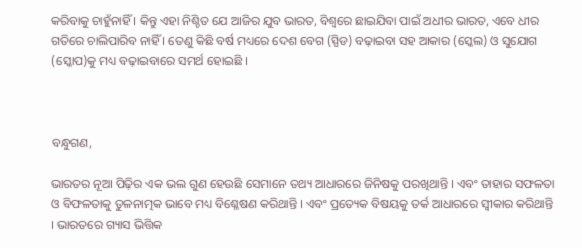କରିବାକୁ ଚାହୁଁନାହିଁ । କିନ୍ତୁ ଏହା ନିଶ୍ଚିତ ଯେ ଆଜିର ଯୁବ ଭାରତ, ବିଶ୍ୱରେ ଛାଇଯିବା ପାଇଁ ଅଧୀର ଭାରତ, ଏବେ ଧୀର ଗତିରେ ଚାଲିପାରିବ ନାହିଁ । ତେଣୁ କିଛି ବର୍ଷ ମଧ୍ୟରେ ଦେଶ ବେଗ (ସ୍ପିଡ) ବଢ଼ାଇବା ସହ ଆକାର (ସ୍କେଲ) ଓ ସୁଯୋଗ (ସ୍କୋପ)କୁ ମଧ୍ୟ ବଢ଼ାଇବାରେ ସମର୍ଥ ହୋଇଛି ।



ବନ୍ଧୁଗଣ,

ଭାରତର ନୂଆ ପିଢ଼ିର ଏକ ଭଲ ଗୁଣ ହେଉଛି ସେମାନେ ତଥ୍ୟ ଆଧାରରେ ଜିନିଷକୁ ପରଖିଥାନ୍ତି । ଏବଂ ତାହାର ସଫଳତା ଓ ବିଫଳତାକୁ ତୁଳନାତ୍ମକ ଭାବେ ମଧ୍ୟ ବିଶ୍ଳେଷଣ କରିଥାନ୍ତି । ଏବଂ ପ୍ରତ୍ୟେକ ବିଷୟକୁ ତର୍କ ଆଧାରରେ ସ୍ୱୀକାର କରିଥାନ୍ତି । ଭାରତରେ ଗ୍ୟାସ ଭିତ୍ତିକ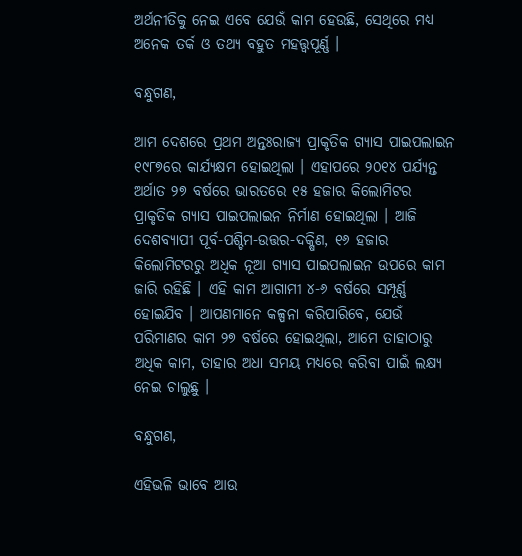ଅର୍ଥନୀତିକୁ ନେଇ ଏବେ ଯେଉଁ କାମ ହେଉଛି, ସେଥିରେ ମଧ୍ୟ ଅନେକ ତର୍କ ଓ ତଥ୍ୟ ବହୁତ ମହତ୍ତ୍ୱପୂର୍ଣ୍ଣ ।

ବନ୍ଧୁଗଣ,

ଆମ ଦେଶରେ ପ୍ରଥମ ଅନ୍ତଃରାଜ୍ୟ ପ୍ରାକୃତିକ ଗ୍ୟାସ ପାଇପଲାଇନ ୧୯୮୭ରେ କାର୍ଯ୍ୟକ୍ଷମ ହୋଇଥିଲା । ଏହାପରେ ୨୦୧୪ ପର୍ଯ୍ୟନ୍ତ ଅର୍ଥାତ ୨୭ ବର୍ଷରେ ଭାରତରେ ୧୫ ହଜାର କିଲୋମିଟର ପ୍ରାକୃତିକ ଗ୍ୟାସ ପାଇପଲାଇନ ନିର୍ମାଣ ହୋଇଥିଲା । ଆଜି ଦେଶବ୍ୟାପୀ ପୂର୍ବ-ପଶ୍ଚିମ-ଉତ୍ତର-ଦକ୍ଷିଣ, ୧୬ ହଜାର କିଲୋମିଟରରୁ ଅଧିକ ନୂଆ ଗ୍ୟାସ ପାଇପଲାଇନ ଉପରେ କାମ ଜାରି ରହିଛି । ଏହି କାମ ଆଗାମୀ ୪-୬ ବର୍ଷରେ ସମ୍ପୂର୍ଣ୍ଣ ହୋଇଯିବ । ଆପଣମାନେ କଳ୍ପନା କରିପାରିବେ, ଯେଉଁ ପରିମାଣର କାମ ୨୭ ବର୍ଷରେ ହୋଇଥିଲା, ଆମେ ତାହାଠାରୁ ଅଧିକ କାମ, ତାହାର ଅଧା ସମୟ ମଧ୍ୟରେ କରିବା ପାଇଁ ଲକ୍ଷ୍ୟ ନେଇ ଚାଲୁଛୁ ।

ବନ୍ଧୁଗଣ,

ଏହିଭଳି ଭାବେ ଆଉ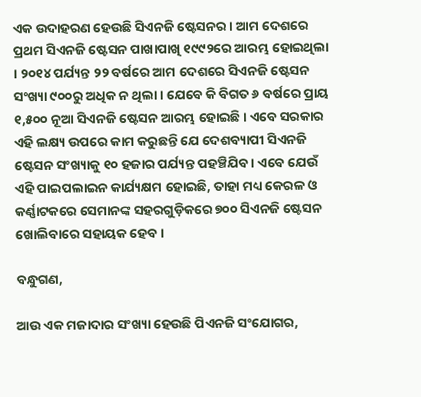ଏକ ଉଦାହରଣ ହେଉଛି ସିଏନଜି ଷ୍ଟେସନର । ଆମ ଦେଶରେ ପ୍ରଥମ ସିଏନଜି ଷ୍ଟେସନ ପାଖାପାଖି ୧୯୯୨ରେ ଆରମ୍ଭ ହୋଇଥିଲା । ୨୦୧୪ ପର୍ଯ୍ୟନ୍ତ ୨୨ ବର୍ଷରେ ଆମ ଦେଶରେ ସିଏନଜି ଷ୍ଟେସନ ସଂଖ୍ୟା ୯୦୦ରୁ ଅଧିକ ନ ଥିଲା । ଯେବେ କି ବିଗତ ୬ ବର୍ଷରେ ପ୍ରାୟ ୧,୫୦୦ ନୂଆ ସିଏନଜି ଷ୍ଟେସନ ଆରମ୍ଭ ହୋଇଛି । ଏବେ ସରକାର ଏହି ଲକ୍ଷ୍ୟ ଉପରେ କାମ କରୁଛନ୍ତି ଯେ ଦେଶବ୍ୟାପୀ ସିଏନଜି ଷ୍ଟେସନ ସଂଖ୍ୟାକୁ ୧୦ ହଜାର ପର୍ଯ୍ୟନ୍ତ ପହଞ୍ଚିଯିବ । ଏବେ ଯେଉଁ ଏହି ପାଇପଲାଇନ କାର୍ଯ୍ୟକ୍ଷମ ହୋଇଛି, ତାହା ମଧ୍ୟ କେରଳ ଓ କର୍ଣ୍ଣାଟକରେ ସେମାନଙ୍କ ସହରଗୁଡ଼ିକରେ ୭୦୦ ସିଏନଜି ଷ୍ଟେସନ ଖୋଲିବାରେ ସହାୟକ ହେବ ।

ବନ୍ଧୁଗଣ,

ଆଉ ଏକ ମଜାଦାର ସଂଖ୍ୟା ହେଉଛି ପିଏନଜି ସଂଯୋଗର,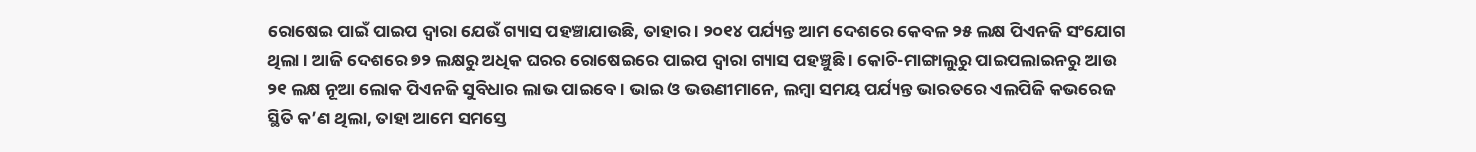ରୋଷେଇ ପାଇଁ ପାଇପ ଦ୍ୱାରା ଯେଉଁ ଗ୍ୟାସ ପହଞ୍ଚାଯାଉଛି, ତାହାର । ୨୦୧୪ ପର୍ଯ୍ୟନ୍ତ ଆମ ଦେଶରେ କେବଳ ୨୫ ଲକ୍ଷ ପିଏନଜି ସଂଯୋଗ ଥିଲା । ଆଜି ଦେଶରେ ୭୨ ଲକ୍ଷରୁ ଅଧିକ ଘରର ରୋଷେଇରେ ପାଇପ ଦ୍ୱାରା ଗ୍ୟାସ ପହଞ୍ଚୁଛି । କୋଚି-ମାଙ୍ଗାଲୁରୁ ପାଇପଲାଇନରୁ ଆଉ ୨୧ ଲକ୍ଷ ନୂଆ ଲୋକ ପିଏନଜି ସୁବିଧାର ଲାଭ ପାଇବେ । ଭାଇ ଓ ଭଉଣୀମାନେ, ଲମ୍ବା ସମୟ ପର୍ଯ୍ୟନ୍ତ ଭାରତରେ ଏଲପିଜି କଭରେଜ ସ୍ଥିତି କ’ଣ ଥିଲା, ତାହା ଆମେ ସମସ୍ତେ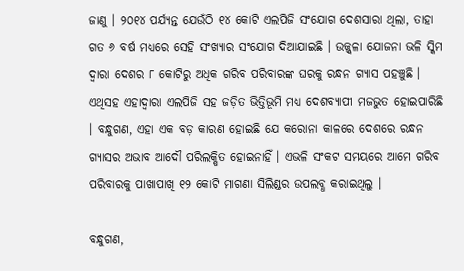ଜାଣୁ । ୨୦୧୪ ପର୍ଯ୍ୟନ୍ତ ଯେଉଁଠି ୧୪ କୋଟି ଏଲପିଜି ସଂଯୋଗ ଦେଶସାରା ଥିଲା, ତାହା ଗତ ୬ ବର୍ଷ ମଧ୍ୟରେ ସେହି ସଂଖ୍ୟାର ସଂଯୋଗ ଦିଆଯାଇଛି । ଉଜ୍ଜ୍ୱଳା ଯୋଜନା ଭଳି ସ୍କିମ ଦ୍ୱାରା ଦେଶର ୮ କୋଟିରୁ ଅଧିକ ଗରିବ ପରିବାରଙ୍କ ଘରକୁ ରନ୍ଧନ ଗ୍ୟାସ ପହଞ୍ଚୁଛି । ଏଥିସହ ଏହାଦ୍ୱାରା ଏଲପିଜି ସହ ଜଡ଼ିତ ଭିତ୍ତିଭୂମି ମଧ୍ୟ ଦେଶବ୍ୟାପୀ ମଜଭୁତ ହୋଇପାରିଛି । ବନ୍ଧୁଗଣ, ଏହା ଏକ ବଡ଼ କାରଣ ହୋଇଛି ଯେ କରୋନା କାଳରେ ଦେଶରେ ରନ୍ଧନ ଗ୍ୟାସର ଅଭାବ ଆଦୌ ପରିଲକ୍ଷିତ ହୋଇନାହିଁ । ଏଭଳି ସଂକଟ ସମୟରେ ଆମେ ଗରିବ ପରିବାରକୁ ପାଖାପାଖି ୧୨ କୋଟି ମାଗଣା ସିଲିଣ୍ଡର ଉପଲବ୍ଧ କରାଇଥିଲୁ ।

ବନ୍ଧୁଗଣ,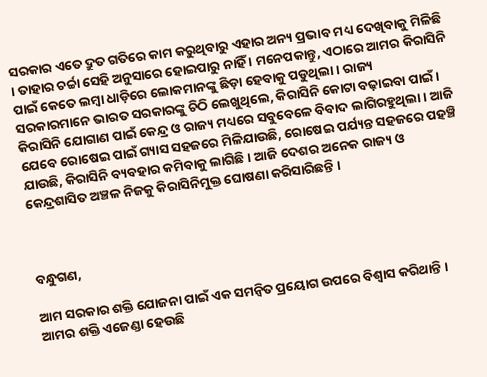ସରକାର ଏତେ ଦ୍ରୁତ ଗତିରେ କାମ କରୁଥିବାରୁ ଏହାର ଅନ୍ୟ ପ୍ରଭାବ ମଧ୍ୟ ଦେଖିବାକୁ ମିଳିଛି । ତାହାର ଚର୍ଚ୍ଚା ସେହି ଅନୁସାରେ ହୋଇପାରୁ ନାହିଁ । ମନେପକାନ୍ତୁ, ଏଠାରେ ଆମର କିରାସିନି ପାଇଁ କେତେ ଲମ୍ବା ଧାଡ଼ିରେ ଲୋକମାନଙ୍କୁ ଛିଡ଼ା ହେବାକୁ ପଡୁଥିଲା । ରାଜ୍ୟ ସରକାରମାନେ ଭାରତ ସରକାରଙ୍କୁ ଚିଠି ଲେଖୁଥିଲେ, କିରାସିନି କୋଟା ବଢ଼ାଇବା ପାଇଁ । କିରାସିନି ଯୋଗାଣ ପାଇଁ କେନ୍ଦ୍ର ଓ ରାଜ୍ୟ ମଧ୍ୟରେ ସବୁବେଳେ ବିବାଦ ଲାଗିରହୁଥିଲା । ଆଜି ଯେବେ ରୋଷେଇ ପାଇଁ ଗ୍ୟାସ ସହଜରେ ମିଳିଯାଉଛି, ରୋଷେଇ ପର୍ଯ୍ୟନ୍ତ ସହଜରେ ପହଞ୍ଚି ଯାଉଛି, କିରାସିନି ବ୍ୟବହାର କମିବାକୁ ଲାଗିଛି । ଆଜି ଦେଶର ଅନେକ ରାଜ୍ୟ ଓ କେନ୍ଦ୍ରଶାସିତ ଅଞ୍ଚଳ ନିଜକୁ କିରାସିନିମୁକ୍ତ ଘୋଷଣା କରିସାରିଛନ୍ତି ।



ବନ୍ଧୁଗଣ,

ଆମ ସରକାର ଶକ୍ତି ଯୋଜନା ପାଇଁ ଏକ ସମନ୍ୱିତ ପ୍ରୟୋଗ ଉପରେ ବିଶ୍ୱାସ କରିଥାନ୍ତି । ଆମର ଶକ୍ତି ଏଜେଣ୍ଡା ହେଉଛି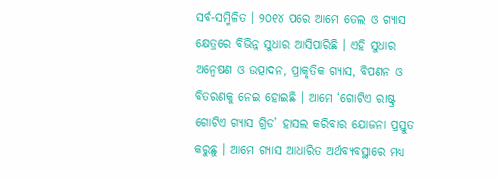ସର୍ବ-ସମ୍ମିଳିତ । ୨୦୧୪ ପରେ ଆମେ ତେଲ ଓ ଗ୍ୟାସ କ୍ଷେତ୍ରରେ ବିଭିନ୍ନ ସୁଧାର ଆସିପାରିଛି । ଏହି ସୁଧାର ଅନ୍ୱେଷଣ ଓ ଉତ୍ପାଦନ, ପ୍ରାକୃତିକ ଗ୍ୟାସ, ବିପଣନ ଓ ବିତରଣକୁ ନେଇ ହୋଇଛି । ଆମେ ‘ଗୋଟିଏ ରାଷ୍ଟ୍ର ଗୋଟିଏ ଗ୍ୟାସ ଗ୍ରିଡ’ ହାସଲ କରିବାର ଯୋଜନା ପ୍ରସ୍ତୁତ କରୁଛୁ । ଆମେ ଗ୍ୟାସ ଆଧାରିତ ଅର୍ଥବ୍ୟବସ୍ଥାରେ ମଧ୍ୟ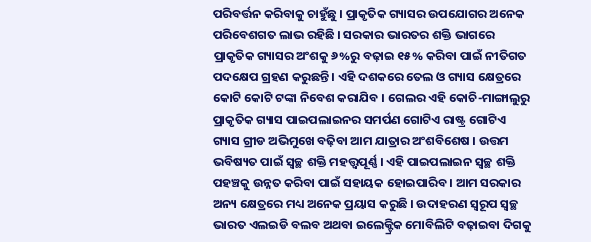ପରିବର୍ତ୍ତନ କରିବାକୁ ଚାହୁଁଛୁ । ପ୍ରାକୃତିକ ଗ୍ୟାସର ଉପଯୋଗର ଅନେକ ପରିବେଶଗତ ଲାଭ ରହିଛି । ସରକାର ଭାରତର ଶକ୍ତି ଭାଗରେ ପ୍ରାକୃତିକ ଗ୍ୟାସର ଅଂଶକୁ ୬%ରୁ ବଢ଼ାଇ ୧୫% କରିବା ପାଇଁ ନୀତିଗତ ପଦକ୍ଷେପ ଗ୍ରହଣ କରୁଛନ୍ତି । ଏହି ଦଶକରେ ତେଲ ଓ ଗ୍ୟାସ କ୍ଷେତ୍ରରେ କୋଟି କୋଟି ଟଙ୍କା ନିବେଶ କରାଯିବ । ଗେଲର ଏହି କୋଚି-ମାଙ୍ଗାଲୁରୁ ପ୍ରାକୃତିକ ଗ୍ୟାସ ପାଇପଲାଇନର ସମର୍ପଣ ଗୋଟିଏ ରାଷ୍ଟ୍ର ଗୋଟିଏ ଗ୍ୟାସ ଗ୍ରୀଡ ଅଭିମୁଖେ ବଢ଼ିବା ଆମ ଯାତ୍ରାର ଅଂଶବିଶେଷ । ଉତ୍ତମ ଭବିଷ୍ୟତ ପାଇଁ ସ୍ୱଚ୍ଛ ଶକ୍ତି ମହତ୍ତ୍ୱପୂର୍ଣ୍ଣ । ଏହି ପାଇପଲାଇନ ସ୍ୱଚ୍ଛ ଶକ୍ତି ପହଞ୍ଚକୁ ଉନ୍ନତ କରିବା ପାଇଁ ସହାୟକ ହୋଇପାରିବ । ଆମ ସରକାର ଅନ୍ୟ କ୍ଷେତ୍ରରେ ମଧ୍ୟ ଅନେକ ପ୍ରୟାସ କରୁଛି । ଉଦାହରଣ ସ୍ୱରୂପ ସ୍ୱଚ୍ଛ ଭାରତ ଏଲଇଡି ବଲବ ଅଥବା ଇଲେକ୍ଟ୍ରିକ ମୋବିଲିଟି ବଢ଼ାଇବା ଦିଗକୁ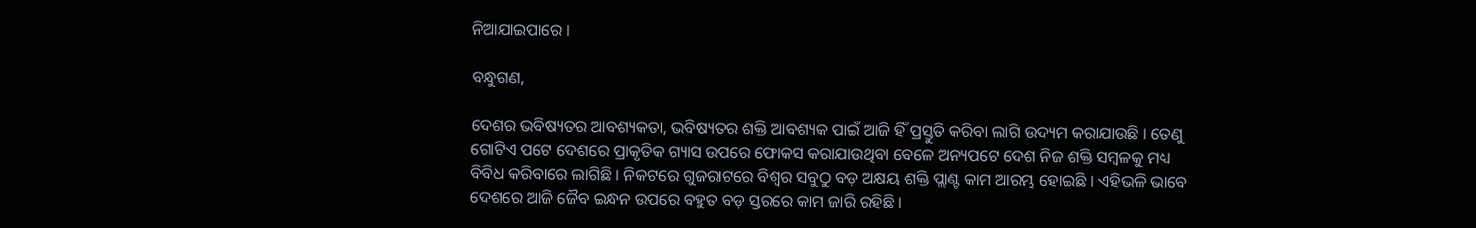ନିଆଯାଇପାରେ ।

ବନ୍ଧୁଗଣ,

ଦେଶର ଭବିଷ୍ୟତର ଆବଶ୍ୟକତା, ଭବିଷ୍ୟତର ଶକ୍ତି ଆବଶ୍ୟକ ପାଇଁ ଆଜି ହିଁ ପ୍ରସ୍ତୁତି କରିବା ଲାଗି ଉଦ୍ୟମ କରାଯାଉଛି । ତେଣୁ ଗୋଟିଏ ପଟେ ଦେଶରେ ପ୍ରାକୃତିକ ଗ୍ୟାସ ଉପରେ ଫୋକସ କରାଯାଉଥିବା ବେଳେ ଅନ୍ୟପଟେ ଦେଶ ନିଜ ଶକ୍ତି ସମ୍ବଳକୁ ମଧ୍ୟ ବିବିଧ କରିବାରେ ଲାଗିଛି । ନିକଟରେ ଗୁଜରାଟରେ ବିଶ୍ୱର ସବୁଠୁ ବଡ଼ ଅକ୍ଷୟ ଶକ୍ତି ପ୍ଲାଣ୍ଟ କାମ ଆରମ୍ଭ ହୋଇଛି । ଏହିଭଳି ଭାବେ ଦେଶରେ ଆଜି ଜୈବ ଇନ୍ଧନ ଉପରେ ବହୁତ ବଡ଼ ସ୍ତରରେ କାମ ଜାରି ରହିଛି ।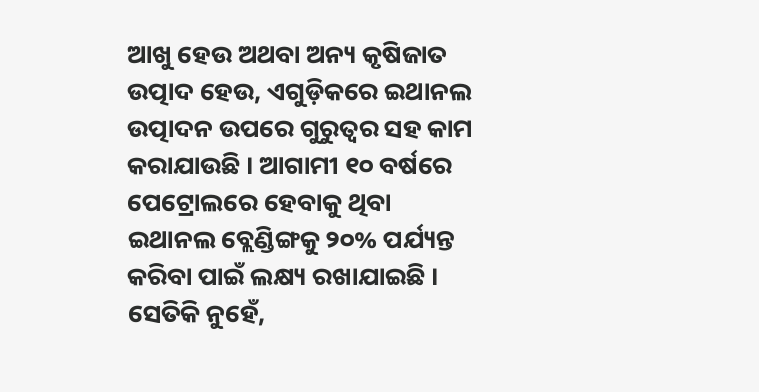ଆଖୁ ହେଉ ଅଥବା ଅନ୍ୟ କୃଷିଜାତ ଉତ୍ପାଦ ହେଉ, ଏଗୁଡ଼ିକରେ ଇଥାନଲ ଉତ୍ପାଦନ ଉପରେ ଗୁରୁତ୍ୱର ସହ କାମ କରାଯାଉଛି । ଆଗାମୀ ୧୦ ବର୍ଷରେ ପେଟ୍ରୋଲରେ ହେବାକୁ ଥିବା ଇଥାନଲ ବ୍ଲେଣ୍ଡିଙ୍ଗକୁ ୨୦% ପର୍ଯ୍ୟନ୍ତ କରିବା ପାଇଁ ଲକ୍ଷ୍ୟ ରଖାଯାଇଛି । ସେତିକି ନୁହେଁ,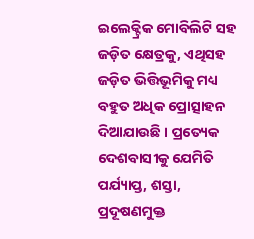ଇଲେକ୍ଟ୍ରିକ ମୋବିଲିଟି ସହ ଜଡ଼ିତ କ୍ଷେତ୍ରକୁ, ଏଥିସହ ଜଡ଼ିତ ଭିତ୍ତିଭୂମିକୁ ମଧ୍ୟ ବହୁତ ଅଧିକ ପ୍ରୋତ୍ସାହନ ଦିଆଯାଉଛି । ପ୍ରତ୍ୟେକ ଦେଶବାସୀକୁ ଯେମିତି ପର୍ଯ୍ୟାପ୍ତ, ଶସ୍ତା, ପ୍ରଦୂଷଣମୁକ୍ତ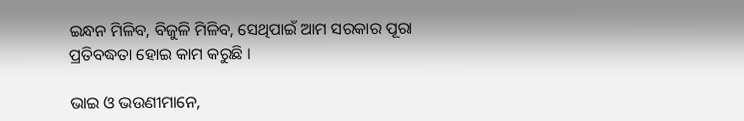ଇନ୍ଧନ ମିଳିବ, ବିଜୁଳି ମିଳିବ, ସେଥିପାଇଁ ଆମ ସରକାର ପୂରା ପ୍ରତିବଦ୍ଧତା ହୋଇ କାମ କରୁଛି ।

ଭାଇ ଓ ଭଉଣୀମାନେ,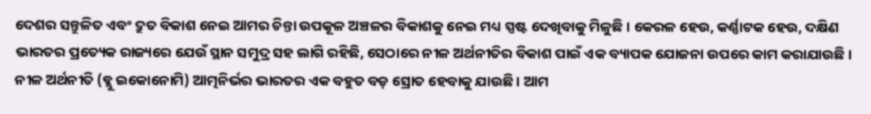ଦେଶର ସନ୍ତୁଳିତ ଏବଂ ଦ୍ରୁତ ବିକାଶ ନେଇ ଆମର ଚିନ୍ତା ଉପକୂଳ ଅଞ୍ଚଳର ବିକାଶକୁ ନେଇ ମଧ୍ୟ ସ୍ପଷ୍ଟ ଦେଖିବାକୁ ମିଳୁଛି । କେରଳ ହେଉ, କର୍ଣ୍ଣାଟକ ହେଉ, ଦକ୍ଷିଣ ଭାରତର ପ୍ରତ୍ୟେକ ରାଜ୍ୟରେ ଯେଉଁ ସ୍ଥାନ ସମୁଦ୍ର ସହ ଲାଗି ରହିଛି, ସେଠାରେ ନୀଳ ଅର୍ଥନୀତିର ବିକାଶ ପାଇଁ ଏକ ବ୍ୟାପକ ଯୋଜନା ଉପରେ କାମ କରାଯାଉଛି । ନୀଳ ଅର୍ଥନୀତି (ବ୍ଲୁ ଇକୋନୋମି) ଆତ୍ମନିର୍ଭର ଭାରତର ଏକ ବହୁତ ବଡ଼ ସ୍ରୋତ ହେବାକୁ ଯାଉଛି । ଆମ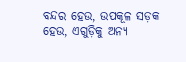ବନ୍ଦର ହେଉ, ଉପକୂଳ ସଡ଼କ ହେଉ, ଏଗୁଡ଼ିକୁ ଅନ୍ୟ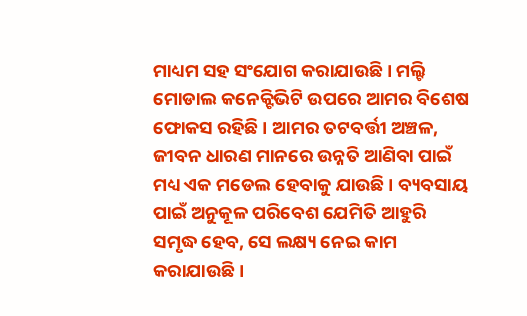ମାଧ୍ୟମ ସହ ସଂଯୋଗ କରାଯାଉଛି । ମଲ୍ଟି ମୋଡାଲ କନେକ୍ଟିଭିଟି ଉପରେ ଆମର ବିଶେଷ ଫୋକସ ରହିଛି । ଆମର ତଟବର୍ତ୍ତୀ ଅଞ୍ଚଳ, ଜୀବନ ଧାରଣ ମାନରେ ଉନ୍ନତି ଆଣିବା ପାଇଁ ମଧ୍ୟ ଏକ ମଡେଲ ହେବାକୁ ଯାଉଛି । ବ୍ୟବସାୟ ପାଇଁ ଅନୁକୂଳ ପରିବେଶ ଯେମିତି ଆହୁରି ସମୃଦ୍ଧ ହେବ, ସେ ଲକ୍ଷ୍ୟ ନେଇ କାମ କରାଯାଉଛି ।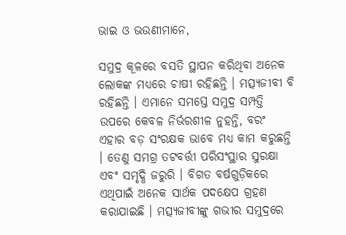ଭାଇ ଓ ଭଉଣୀମାନେ,

ସମୁଦ୍ର କୂଳରେ ବସତି ସ୍ଥାପନ କରିଥିବା ଅନେକ ଲୋକଙ୍କ ମଧ୍ୟରେ ଚାଷୀ ରହିଛନ୍ତି । ମତ୍ସ୍ୟଜୀବୀ ବି ରହିଛନ୍ତି । ଏମାନେ ସମସ୍ତେ ସମୁଦ୍ର ସମ୍ପତ୍ତି ଉପରେ କେବଳ ନିର୍ଭରଶୀଳ ନୁହନ୍ତି, ବରଂ ଏହାର ବଡ଼ ସଂରକ୍ଷକ ଭାବେ ମଧ୍ୟ କାମ କରୁଛନ୍ତି । ତେଣୁ ସମଗ୍ର ତଟବର୍ତ୍ତୀ ପରିସଂସ୍ଥାର ସୁରକ୍ଷା ଏବଂ ସମୃଦ୍ଧି ଜରୁରି । ବିଗତ ବର୍ଷଗୁଡ଼ିକରେ ଏଥିପାଇଁ ଅନେକ ସାର୍ଥକ ପଦକ୍ଷେପ ଗ୍ରହଣ କରାଯାଇଛି । ମତ୍ସ୍ୟଜୀବୀଙ୍କୁ ଗଭୀର ସମୁଦ୍ରରେ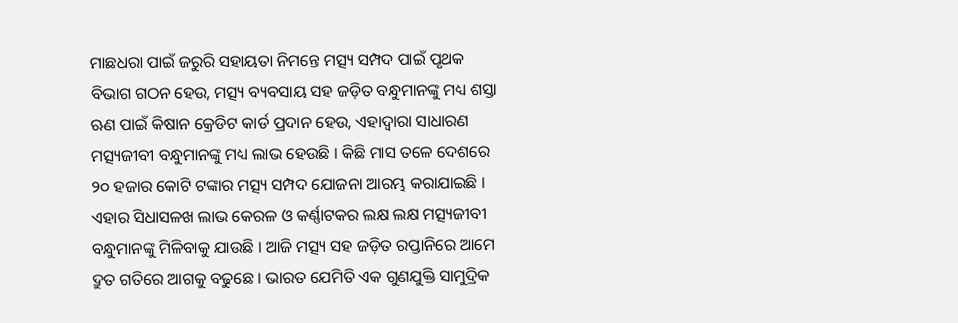ମାଛଧରା ପାଇଁ ଜରୁରି ସହାୟତା ନିମନ୍ତେ ମତ୍ସ୍ୟ ସମ୍ପଦ ପାଇଁ ପୃଥକ ବିଭାଗ ଗଠନ ହେଉ, ମତ୍ସ୍ୟ ବ୍ୟବସାୟ ସହ ଜଡ଼ିତ ବନ୍ଧୁମାନଙ୍କୁ ମଧ୍ୟ ଶସ୍ତା ଋଣ ପାଇଁ କିଷାନ କ୍ରେଡିଟ କାର୍ଡ ପ୍ରଦାନ ହେଉ, ଏହାଦ୍ୱାରା ସାଧାରଣ ମତ୍ସ୍ୟଜୀବୀ ବନ୍ଧୁମାନଙ୍କୁ ମଧ୍ୟ ଲାଭ ହେଉଛି । କିଛି ମାସ ତଳେ ଦେଶରେ ୨୦ ହଜାର କୋଟି ଟଙ୍କାର ମତ୍ସ୍ୟ ସମ୍ପଦ ଯୋଜନା ଆରମ୍ଭ କରାଯାଇଛି । ଏହାର ସିଧାସଳଖ ଲାଭ କେରଳ ଓ କର୍ଣ୍ଣାଟକର ଲକ୍ଷ ଲକ୍ଷ ମତ୍ସ୍ୟଜୀବୀ ବନ୍ଧୁମାନଙ୍କୁ ମିଳିବାକୁ ଯାଉଛି । ଆଜି ମତ୍ସ୍ୟ ସହ ଜଡ଼ିତ ରପ୍ତାନିରେ ଆମେ ଦ୍ରୁତ ଗତିରେ ଆଗକୁ ବଢୁଛେ । ଭାରତ ଯେମିତି ଏକ ଗୁଣଯୁକ୍ତି ସାମୁଦ୍ରିକ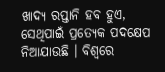ଖାଦ୍ୟ ରପ୍ତାନି ହବ ହୁଏ, ସେଥିପାଇଁ ପ୍ରତ୍ୟେକ ପଦକ୍ଷେପ ନିଆଯାଉଛି । ବିଶ୍ୱରେ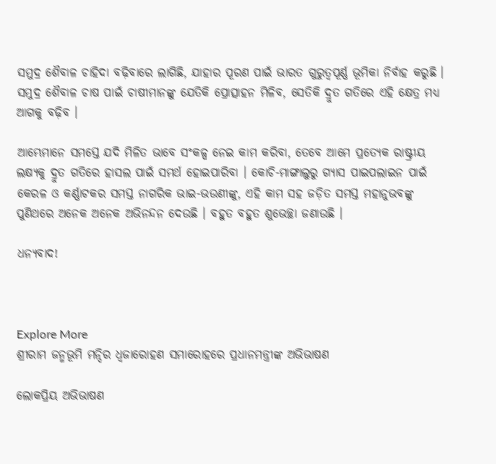ସମୁଦ୍ର ଶୈବାଳ ଚାହିଦା ବଢ଼ିବାରେ ଲାଗିଛି, ଯାହାର ପୂରଣ ପାଇଁ ଭାରତ ଗୁରୁତ୍ୱପୂର୍ଣ୍ଣ ଭୂମିକା ନିର୍ବାହ କରୁଛି । ସମୁଦ୍ର ଶୈବାଳ ଚାଷ ପାଇଁ ଚାଷୀମାନଙ୍କୁ ଯେତିକି ପ୍ରୋତ୍ସାହନ ମିଳିବ, ସେତିକି ଦ୍ରୁତ ଗତିରେ ଏହି କ୍ଷେତ୍ର ମଧ୍ୟ ଆଗକୁ ବଢ଼ିବ ।

ଆମ୍ଭେମାନେ ସମସ୍ତେ ଯଦି ମିଳିତ ଭାବେ ସଂକଳ୍ପ ନେଇ କାମ କରିବା, ତେବେ ଆମେ ପ୍ରତ୍ୟେକ ରାଷ୍ଟ୍ରୀୟ ଲକ୍ଷ୍ୟକୁ ଦ୍ରୁତ ଗତିରେ ହାସଲ ପାଇଁ ସମର୍ଥ ହୋଇପାରିବା । କୋଚି-ମାଙ୍ଗାଲୁରୁ ଗ୍ୟାସ ପାଇପଲାଇନ ପାଇଁ କେରଳ ଓ କର୍ଣ୍ଣାଟକର ସମସ୍ତ ନାଗରିକ ଭାଇ-ଭଉଣୀଙ୍କୁ, ଏହି କାମ ସହ ଜଡ଼ିତ ସମସ୍ତ ମହାନୁଭବଙ୍କୁ ପୁଣିଥରେ ଅନେକ ଅନେକ ଅଭିନନ୍ଦନ ଦେଉଛି । ବହୁତ ବହୁତ ଶୁଭେଚ୍ଛା ଜଣାଉଛି ।

ଧନ୍ୟବାଦ!



Explore More
ଶ୍ରୀରାମ ଜନ୍ମଭୂମି ମନ୍ଦିର ଧ୍ଵଜାରୋହଣ ସମାରୋହରେ ପ୍ରଧାନମନ୍ତ୍ରୀଙ୍କ ଅଭିଭାଷଣ

ଲୋକପ୍ରିୟ ଅଭିଭାଷଣ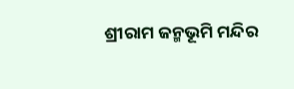ଶ୍ରୀରାମ ଜନ୍ମଭୂମି ମନ୍ଦିର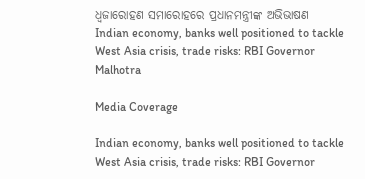ଧ୍ଵଜାରୋହଣ ସମାରୋହରେ ପ୍ରଧାନମନ୍ତ୍ରୀଙ୍କ ଅଭିଭାଷଣ
Indian economy, banks well positioned to tackle West Asia crisis, trade risks: RBI Governor Malhotra

Media Coverage

Indian economy, banks well positioned to tackle West Asia crisis, trade risks: RBI Governor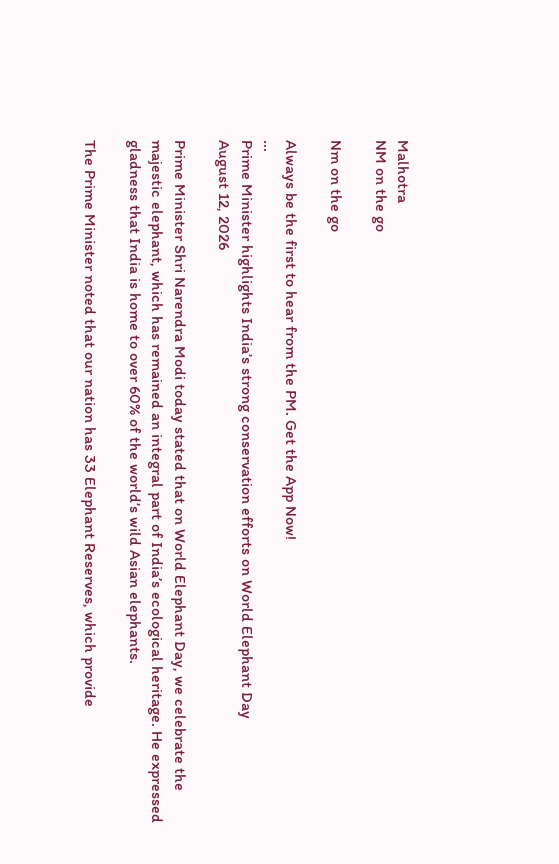Malhotra
NM on the go

Nm on the go

Always be the first to hear from the PM. Get the App Now!
...
Prime Minister highlights India’s strong conservation efforts on World Elephant Day
August 12, 2026

Prime Minister Shri Narendra Modi today stated that on World Elephant Day, we celebrate the majestic elephant, which has remained an integral part of India’s ecological heritage. He expressed gladness that India is home to over 60% of the world’s wild Asian elephants.

The Prime Minister noted that our nation has 33 Elephant Reserves, which provide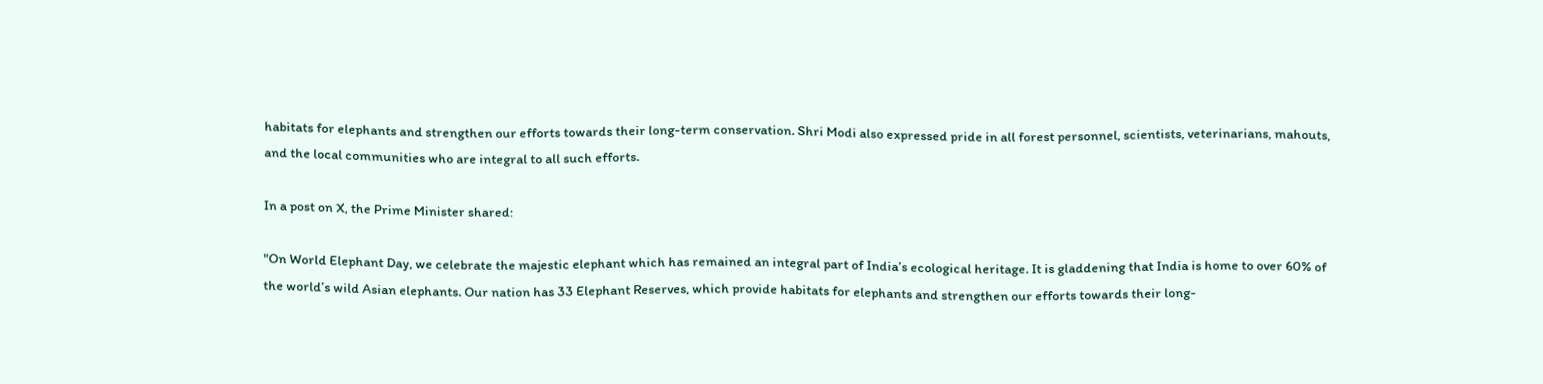habitats for elephants and strengthen our efforts towards their long-term conservation. Shri Modi also expressed pride in all forest personnel, scientists, veterinarians, mahouts, and the local communities who are integral to all such efforts.

In a post on X, the Prime Minister shared:

"On World Elephant Day, we celebrate the majestic elephant which has remained an integral part of India’s ecological heritage. It is gladdening that India is home to over 60% of the world’s wild Asian elephants. Our nation has 33 Elephant Reserves, which provide habitats for elephants and strengthen our efforts towards their long-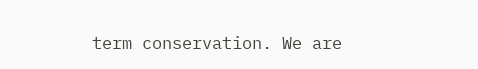term conservation. We are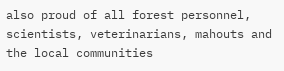also proud of all forest personnel, scientists, veterinarians, mahouts and the local communities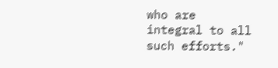who are integral to all such efforts."